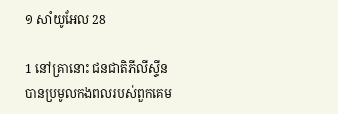១ សាំយូ‌អែល 28

1 នៅគ្រានោះ ជន‌ជាតិភីលីស្ទីនបានប្រមូលកង‌ពលរបស់ពួកគេម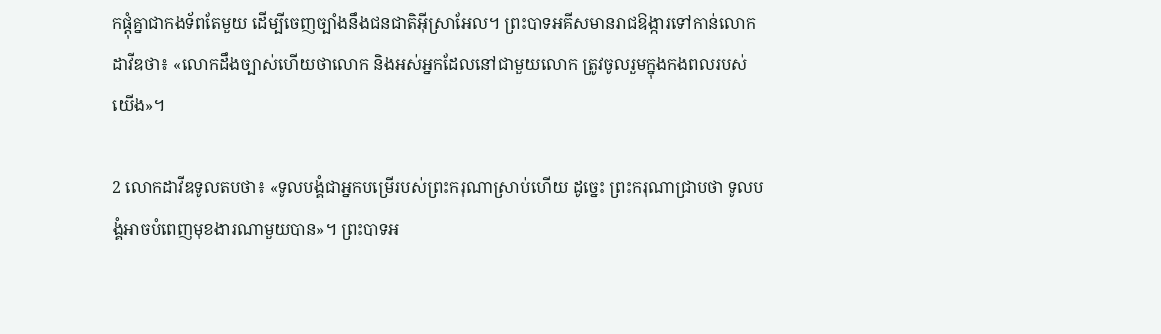កផ្ដុំគ្នាជាកង‌ទ័ពតែមួយ ដើម្បីចេញច្បាំងនឹងជន‌ជាតិអ៊ីស្រា‌អែល។ ព្រះ‌បាទអគីសមានរាជ‌ឱង្ការទៅកាន់លោកដាវីឌថា៖ «លោកដឹងច្បាស់ហើយថាលោក និងអស់អ្នកដែលនៅជាមួយលោក ត្រូវចូលរួមក្នុងកង‌ពលរបស់យើង»។

2 លោកដាវីឌទូលតបថា៖ «ទូលបង្គំជាអ្នកបម្រើរបស់ព្រះ‌ករុណាស្រាប់ហើយ ដូច្នេះ ព្រះ‌ករុណាជ្រាបថា ទូលបង្គំអាចបំពេញមុខ‌ងារណាមួយបាន»។ ព្រះ‌បាទអ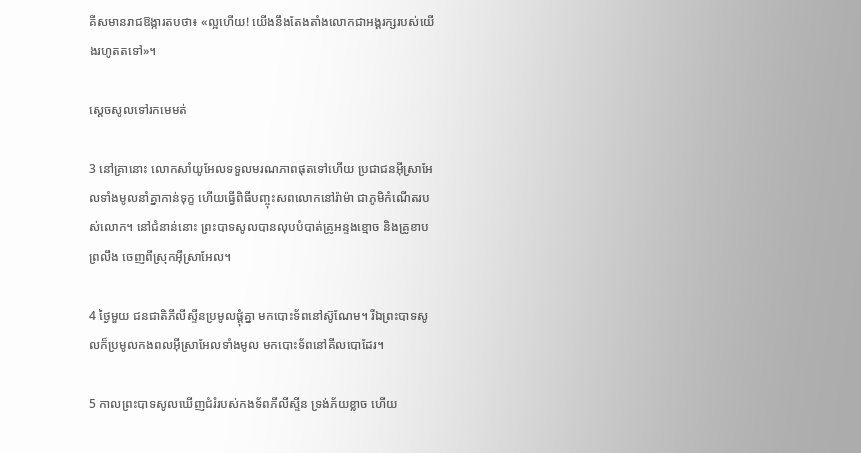គីសមានរាជ‌ឱង្ការតបថា៖ «ល្អហើយ! យើងនឹងតែង‌តាំងលោកជាអង្គ‌រក្សរបស់យើងរហូតតទៅ»។

ស្ដេចសូលទៅរកមេ‌មត់

3 នៅគ្រានោះ លោកសាំយូ‌អែលទទួលមរណ‌ភាពផុតទៅហើយ ប្រជា‌ជនអ៊ីស្រា‌អែលទាំងមូលនាំគ្នាកាន់ទុក្ខ ហើយធ្វើពិធីបញ្ចុះសពលោកនៅរ៉ាម៉ា ជាភូមិកំណើតរបស់លោក។ នៅជំនាន់នោះ ព្រះ‌បាទសូលបានលុបបំបាត់គ្រូអន្ទងខ្មោច និងគ្រូខាបព្រលឹង ចេញពីស្រុកអ៊ីស្រា‌អែល។

4 ថ្ងៃមួយ ជន‌ជាតិភីលីស្ទីនប្រមូលផ្ដុំគ្នា មកបោះទ័ពនៅស៊ូ‌ណែម។ រីឯព្រះ‌បាទសូលក៏ប្រមូលកង‌ពលអ៊ីស្រា‌អែលទាំងមូល មកបោះទ័ពនៅគីល‌បោដែរ។

5 កាលព្រះ‌បាទសូលឃើញជំរំរបស់កង‌ទ័ពភីលីស្ទីន ទ្រង់ភ័យខ្លាច ហើយ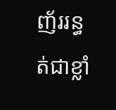ញ័ររន្ធត់ជាខ្លាំ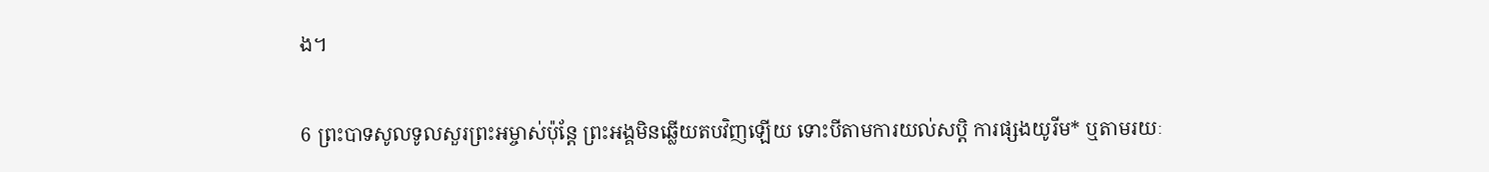ង។

6 ព្រះ‌បាទសូលទូលសួរព្រះ‌អម្ចាស់ប៉ុន្តែ ព្រះ‌អង្គមិនឆ្លើយតបវិញឡើយ ទោះបីតាមការយល់សប្ដិ ការផ្សងយូរីម* ឬតាមរយៈ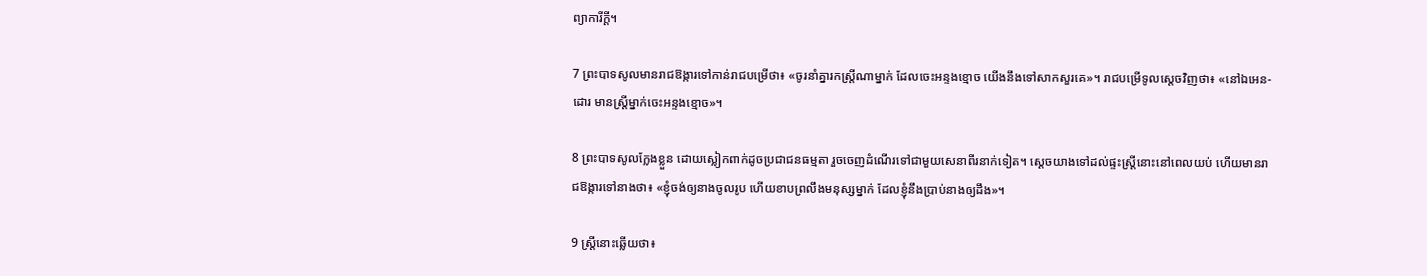ព្យាការីក្ដី។

7 ព្រះ‌បាទសូលមានរាជ‌ឱង្ការទៅកាន់រាជបម្រើថា៖ «ចូរនាំគ្នារកស្ត្រីណាម្នាក់ ដែលចេះអន្ទងខ្មោច យើងនឹងទៅសាកសួរគេ»។ រាជបម្រើទូលស្ដេចវិញថា៖ «នៅឯអេន-ដោរ មានស្ត្រីម្នាក់ចេះអន្ទងខ្មោច»។

8 ព្រះ‌បាទសូលក្លែងខ្លួន ដោយស្លៀកពាក់ដូចប្រជា‌ជនធម្មតា រួចចេញដំណើរទៅជាមួយសេនាពីរនាក់ទៀត។ ស្ដេចយាងទៅដល់ផ្ទះស្ត្រីនោះនៅពេលយប់ ហើយមានរាជ‌ឱង្ការទៅនាងថា៖ «ខ្ញុំចង់ឲ្យនាងចូលរូប ហើយខាបព្រលឹងមនុស្សម្នាក់ ដែលខ្ញុំនឹងប្រាប់នាងឲ្យដឹង»។

9 ស្ត្រីនោះឆ្លើយថា៖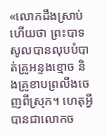«លោកដឹងស្រាប់ហើយថា ព្រះ‌បាទសូលបានលុបបំបាត់គ្រូអន្ទងខ្មោច និងគ្រូខាបព្រលឹងចេញពីស្រុក។ ហេតុអ្វីបានជាលោកច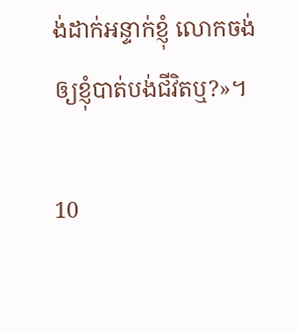ង់ដាក់អន្ទាក់ខ្ញុំ លោកចង់ឲ្យខ្ញុំបាត់បង់ជីវិតឬ?»។

10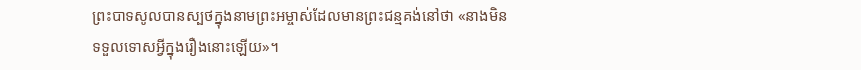ព្រះ‌បាទសូលបានស្បថក្នុងនាមព្រះ‌អម្ចាស់ដែលមានព្រះ‌ជន្មគង់នៅថា «នាងមិនទទួលទោសអ្វីក្នុងរឿងនោះឡើយ»។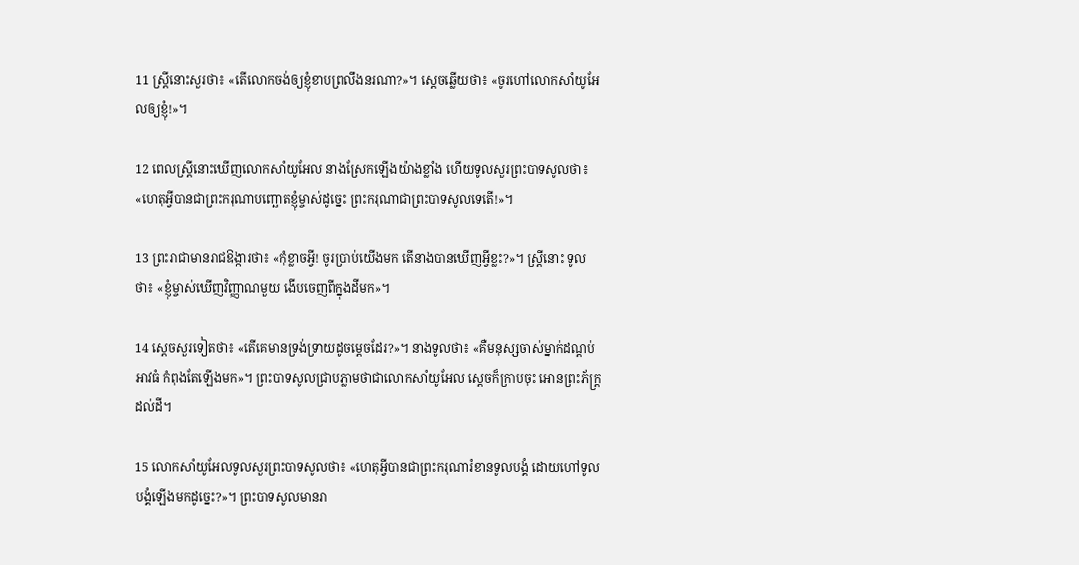11 ស្ត្រីនោះសួរថា៖ «តើលោកចង់ឲ្យខ្ញុំខាបព្រលឹងនរណា?»។ ស្ដេចឆ្លើយថា៖ «ចូរហៅលោកសាំយូ‌អែលឲ្យខ្ញុំ!»។

12 ពេលស្ត្រីនោះឃើញលោកសាំយូ‌អែល នាងស្រែកឡើងយ៉ាងខ្លាំង ហើយទូលសួរព្រះ‌បាទសូលថា៖ «ហេតុអ្វីបានជាព្រះ‌ករុណាបញ្ឆោតខ្ញុំម្ចាស់ដូច្នេះ ព្រះ‌ករុណាជាព្រះ‌បាទសូលទេតើ!»។

13 ព្រះ‌រាជាមានរាជ‌ឱង្ការថា៖ «កុំខ្លាចអ្វី! ចូរប្រាប់យើងមក តើនាងបានឃើញអ្វីខ្លះ?»។ ស្ត្រីនោះ ទូលថា៖ «ខ្ញុំម្ចាស់ឃើញវិញ្ញាណមួយ ងើបចេញពីក្នុងដីមក»។

14 ស្ដេចសួរទៀតថា៖ «តើគេមានទ្រង់‌ទ្រាយដូចម្ដេចដែរ?»។ នាងទូលថា៖ «គឺមនុស្សចាស់ម្នាក់ដណ្ដប់អាវធំ កំពុងតែឡើងមក»។ ព្រះ‌បាទសូលជ្រាបភ្លាមថាជាលោកសាំយូ‌អែល ស្ដេចក៏ក្រាបចុះ អោនព្រះ‌ភ័ក្ត្រដល់ដី។

15 លោកសាំយូ‌អែលទូលសួរព្រះ‌បាទសូលថា៖ «ហេតុអ្វីបានជាព្រះ‌ករុណារំខានទូលបង្គំ ដោយហៅទូលបង្គំឡើងមកដូច្នេះ?»។ ព្រះ‌បាទសូលមានរា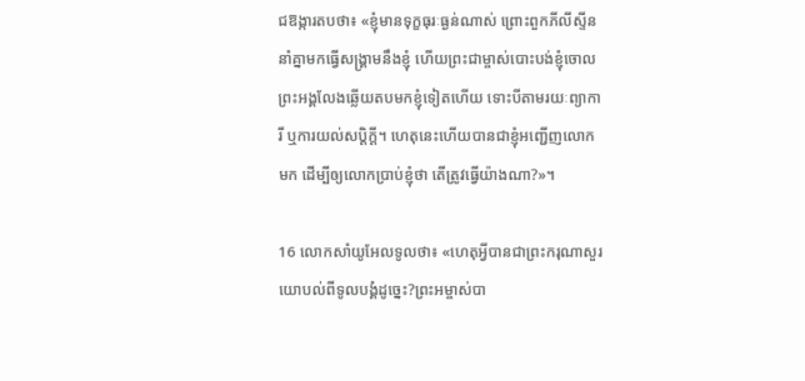ជ‌ឱង្ការតបថា៖ «ខ្ញុំមានទុក្ខ‌ធុរៈធ្ងន់ណាស់ ព្រោះពួកភីលីស្ទីននាំគ្នាមកធ្វើសង្គ្រាមនឹងខ្ញុំ ហើយព្រះ‌ជាម្ចាស់បោះបង់ខ្ញុំចោល ព្រះ‌អង្គលែងឆ្លើយតបមកខ្ញុំទៀតហើយ ទោះបីតាមរយៈព្យាការី ឬការយល់សប្ដិក្ដី។ ហេតុនេះហើយបានជាខ្ញុំអញ្ជើញលោកមក ដើម្បីឲ្យលោកប្រាប់ខ្ញុំថា តើត្រូវធ្វើយ៉ាងណា?»។

16 លោកសាំយូ‌អែលទូលថា៖ «ហេតុអ្វីបានជាព្រះ‌ករុណាសួរយោបល់ពីទូលបង្គំដូច្នេះ?ព្រះ‌អម្ចាស់បា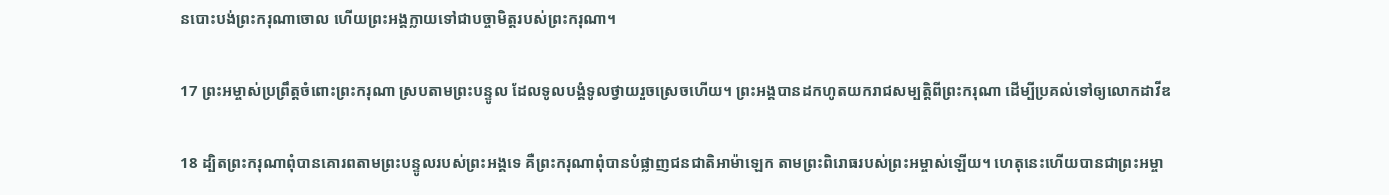នបោះបង់ព្រះ‌ករុណាចោល ហើយព្រះ‌អង្គក្លាយទៅជាបច្ចា‌មិត្តរបស់ព្រះ‌ករុណា។

17 ព្រះ‌អម្ចាស់ប្រព្រឹត្តចំពោះព្រះ‌ករុណា ស្របតាមព្រះ‌បន្ទូល ដែលទូលបង្គំទូលថ្វាយរួចស្រេចហើយ។ ព្រះ‌អង្គបានដកហូតយករាជសម្បត្តិពីព្រះ‌ករុណា ដើម្បីប្រគល់ទៅឲ្យលោកដាវីឌ

18 ដ្បិតព្រះ‌ករុណាពុំបានគោរពតាមព្រះ‌បន្ទូលរបស់ព្រះ‌អង្គទេ គឺព្រះ‌ករុណាពុំបានបំផ្លាញជន‌ជាតិអាម៉ា‌ឡេក តាមព្រះ‌ពិរោធរបស់ព្រះ‌អម្ចាស់ឡើយ។ ហេតុនេះហើយបានជាព្រះ‌អម្ចា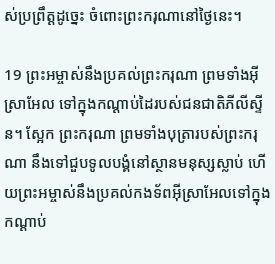ស់ប្រព្រឹត្តដូច្នេះ ចំពោះព្រះ‌ករុណានៅថ្ងៃនេះ។

19 ព្រះ‌អម្ចាស់នឹងប្រគល់ព្រះ‌ករុណា ព្រមទាំងអ៊ីស្រា‌អែល ទៅក្នុងកណ្ដាប់ដៃរបស់ជន‌ជាតិភីលីស្ទីន។ ស្អែក ព្រះ‌ករុណា ព្រមទាំងបុត្រារបស់ព្រះ‌ករុណា នឹងទៅជួបទូលបង្គំនៅស្ថានមនុស្សស្លាប់ ហើយព្រះ‌អម្ចាស់នឹងប្រគល់កង‌ទ័ពអ៊ីស្រា‌អែលទៅក្នុងកណ្ដាប់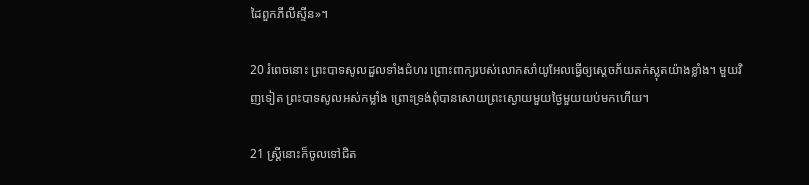ដៃពួកភីលីស្ទីន»។

20 រំពេចនោះ ព្រះ‌បាទសូលដួលទាំងជំហរ ព្រោះពាក្យរបស់លោកសាំយូ‌អែលធ្វើឲ្យស្ដេចភ័យតក់‌ស្លុតយ៉ាងខ្លាំង។ មួយវិញទៀត ព្រះ‌បាទសូលអស់កម្លាំង ព្រោះទ្រង់ពុំបានសោយព្រះ‌ស្ងោយមួយថ្ងៃមួយយប់មកហើយ។

21 ស្ត្រីនោះក៏ចូលទៅជិត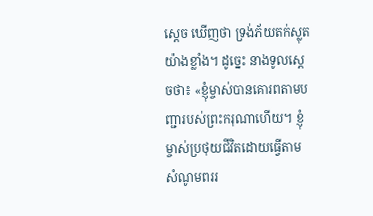ស្ដេច ឃើញថា ទ្រង់ភ័យតក់‌ស្លុតយ៉ាងខ្លាំង។ ដូច្នេះ នាងទូលស្ដេចថា៖ «ខ្ញុំម្ចាស់បានគោរពតាមបញ្ជារបស់ព្រះ‌ករុណាហើយ។ ខ្ញុំម្ចាស់ប្រថុយជីវិតដោយធ្វើតាមសំណូមពររ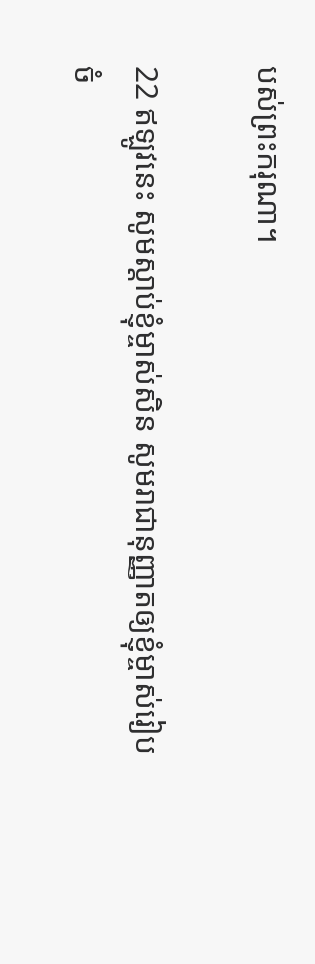បស់ព្រះ‌ករុណា។

22 ឥឡូវនេះ សូមស្ដាប់ខ្ញុំម្ចាស់សិន សូមរាជា‌នុញ្ញាតឲ្យខ្ញុំម្ចាស់រៀបចំ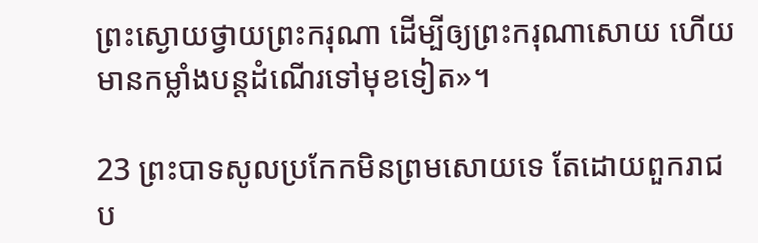ព្រះ‌ស្ងោយថ្វាយព្រះ‌ករុណា ដើម្បីឲ្យព្រះ‌ករុណាសោយ ហើយមានកម្លាំងបន្តដំណើរទៅមុខទៀត»។

23 ព្រះ‌បាទសូលប្រកែកមិនព្រមសោយទេ តែដោយពួករាជប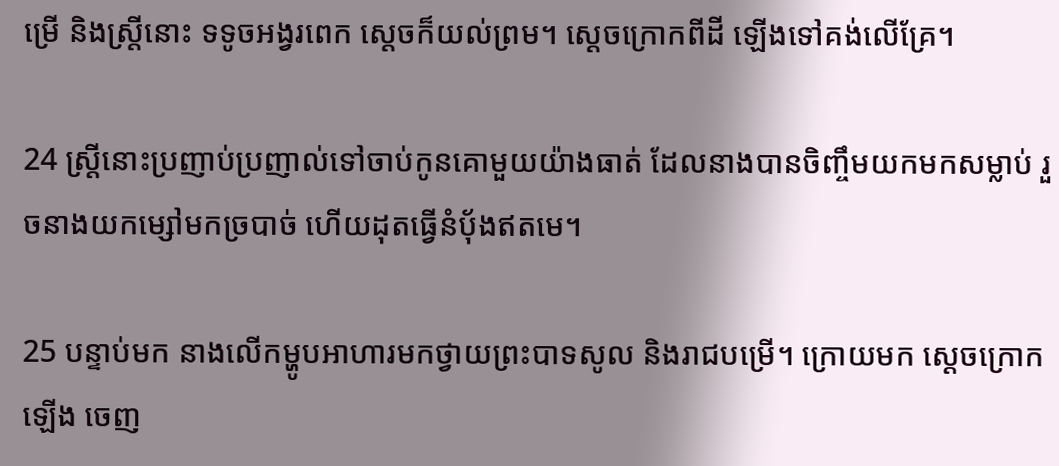ម្រើ និងស្ត្រីនោះ ទទូចអង្វរពេក ស្ដេចក៏យល់ព្រម។ ស្ដេចក្រោកពីដី ឡើងទៅគង់លើគ្រែ។

24 ស្ត្រីនោះប្រញាប់‌ប្រញាល់ទៅចាប់កូនគោមួយយ៉ាងធាត់ ដែលនាងបានចិញ្ចឹមយកមកសម្លាប់ រួចនាងយកម្សៅមកច្របាច់ ហើយដុតធ្វើនំប៉័ងឥតមេ។

25 បន្ទាប់មក នាងលើកម្ហូបអាហារមកថ្វាយព្រះ‌បាទសូល និងរាជបម្រើ។ ក្រោយមក ស្ដេចក្រោកឡើង ចេញ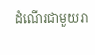ដំណើរជាមួយរា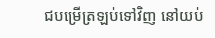ជបម្រើត្រឡប់ទៅវិញ នៅយប់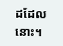ដដែលនោះ។